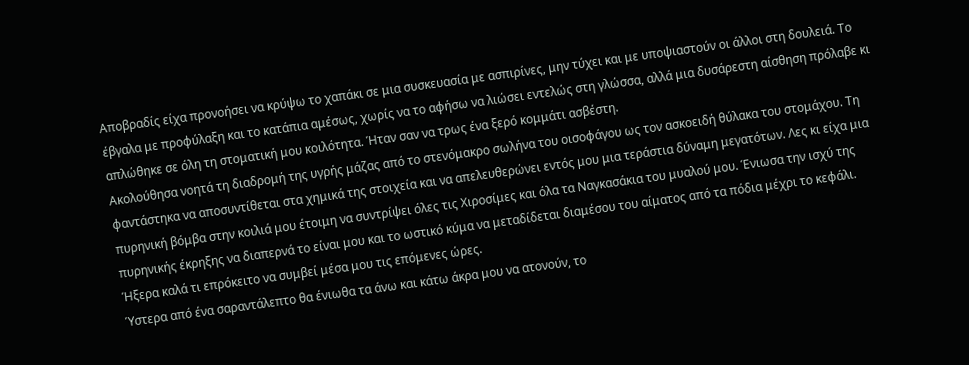Αποβραδίς είχα προνοήσει να κρύψω το χαπάκι σε μια συσκευασία με ασπιρίνες, μην τύχει και με υποψιαστούν οι άλλοι στη δουλειά. Το έβγαλα με προφύλαξη και το κατάπια αμέσως, χωρίς να το αφήσω να λιώσει εντελώς στη γλώσσα, αλλά μια δυσάρεστη αίσθηση πρόλαβε κι απλώθηκε σε όλη τη στοματική μου κοιλότητα. Ήταν σαν να τρως ένα ξερό κομμάτι ασβέστη.
Ακολούθησα νοητά τη διαδρομή της υγρής μάζας από το στενόμακρο σωλήνα του οισοφάγου ως τον ασκοειδή θύλακα του στομάχου. Τη φαντάστηκα να αποσυντίθεται στα χημικά της στοιχεία και να απελευθερώνει εντός μου μια τεράστια δύναμη μεγατότων. Λες κι είχα μια πυρηνική βόμβα στην κοιλιά μου έτοιμη να συντρίψει όλες τις Χιροσίμες και όλα τα Ναγκασάκια του μυαλού μου. Ένιωσα την ισχύ της πυρηνικής έκρηξης να διαπερνά το είναι μου και το ωστικό κύμα να μεταδίδεται διαμέσου του αίματος από τα πόδια μέχρι το κεφάλι. Ήξερα καλά τι επρόκειτο να συμβεί μέσα μου τις επόμενες ώρες.
Ύστερα από ένα σαραντάλεπτο θα ένιωθα τα άνω και κάτω άκρα μου να ατονούν, το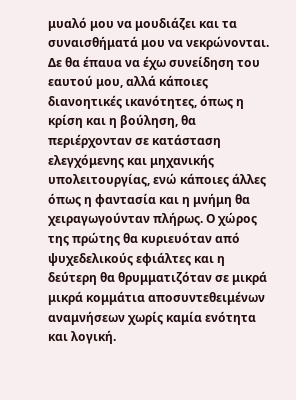μυαλό μου να μουδιάζει και τα συναισθήματά μου να νεκρώνονται. Δε θα έπαυα να έχω συνείδηση του εαυτού μου, αλλά κάποιες διανοητικές ικανότητες, όπως η κρίση και η βούληση, θα περιέρχονταν σε κατάσταση ελεγχόμενης και μηχανικής υπολειτουργίας, ενώ κάποιες άλλες όπως η φαντασία και η μνήμη θα χειραγωγούνταν πλήρως. Ο χώρος της πρώτης θα κυριευόταν από ψυχεδελικούς εφιάλτες και η δεύτερη θα θρυμματιζόταν σε μικρά μικρά κομμάτια αποσυντεθειμένων αναμνήσεων χωρίς καμία ενότητα και λογική.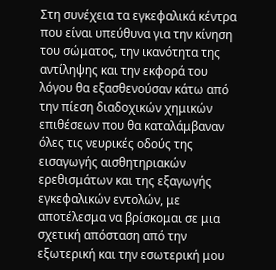Στη συνέχεια τα εγκεφαλικά κέντρα που είναι υπεύθυνα για την κίνηση του σώματος, την ικανότητα της αντίληψης και την εκφορά του λόγου θα εξασθενούσαν κάτω από την πίεση διαδοχικών χημικών επιθέσεων που θα καταλάμβαναν όλες τις νευρικές οδούς της εισαγωγής αισθητηριακών ερεθισμάτων και της εξαγωγής εγκεφαλικών εντολών, με αποτέλεσμα να βρίσκομαι σε μια σχετική απόσταση από την εξωτερική και την εσωτερική μου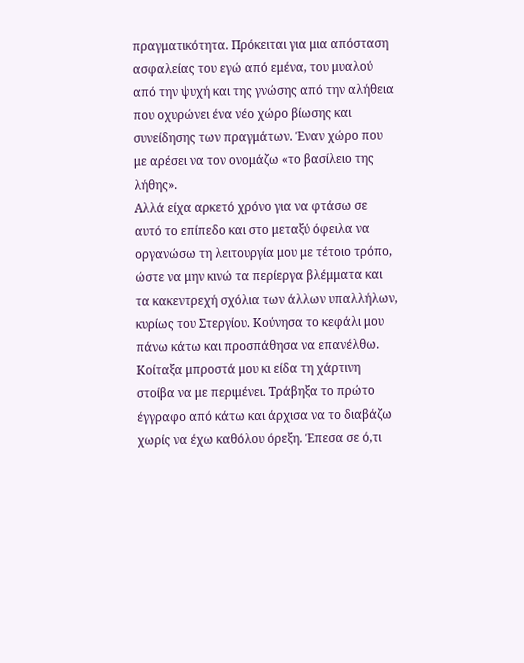πραγματικότητα. Πρόκειται για μια απόσταση ασφαλείας του εγώ από εμένα, του μυαλού από την ψυχή και της γνώσης από την αλήθεια που οχυρώνει ένα νέο χώρο βίωσης και συνείδησης των πραγμάτων. Έναν χώρο που με αρέσει να τον ονομάζω «το βασίλειο της λήθης».
Αλλά είχα αρκετό χρόνο για να φτάσω σε αυτό το επίπεδο και στο μεταξύ όφειλα να οργανώσω τη λειτουργία μου με τέτοιο τρόπο, ώστε να μην κινώ τα περίεργα βλέμματα και τα κακεντρεχή σχόλια των άλλων υπαλλήλων, κυρίως του Στεργίου. Κούνησα το κεφάλι μου πάνω κάτω και προσπάθησα να επανέλθω. Κοίταξα μπροστά μου κι είδα τη χάρτινη στοίβα να με περιμένει. Τράβηξα το πρώτο έγγραφο από κάτω και άρχισα να το διαβάζω χωρίς να έχω καθόλου όρεξη. Έπεσα σε ό,τι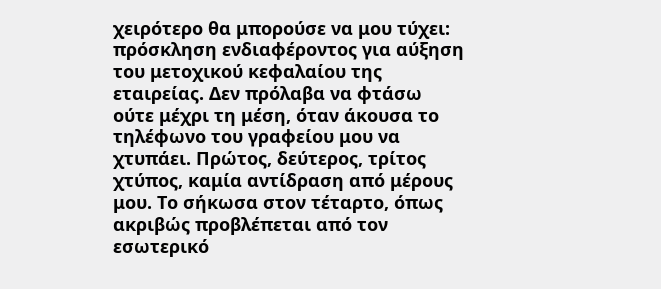χειρότερο θα μπορούσε να μου τύχει: πρόσκληση ενδιαφέροντος για αύξηση του μετοχικού κεφαλαίου της εταιρείας. Δεν πρόλαβα να φτάσω ούτε μέχρι τη μέση, όταν άκουσα το τηλέφωνο του γραφείου μου να χτυπάει. Πρώτος, δεύτερος, τρίτος χτύπος, καμία αντίδραση από μέρους μου. Το σήκωσα στον τέταρτο, όπως ακριβώς προβλέπεται από τον εσωτερικό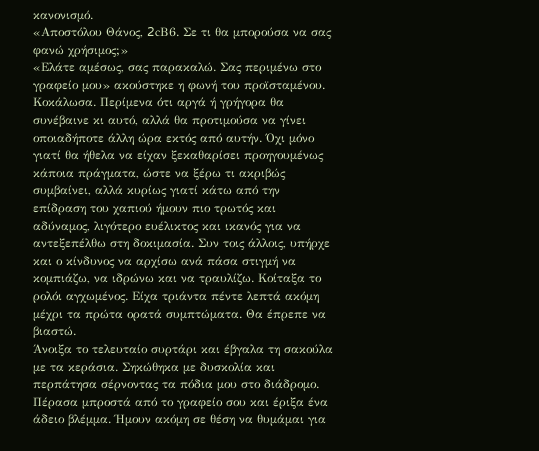κανονισμό.
«Αποστόλου Θάνος, 2cΒ6. Σε τι θα μπορούσα να σας φανώ χρήσιμος;»
«Ελάτε αμέσως, σας παρακαλώ. Σας περιμένω στο γραφείο μου» ακούστηκε η φωνή του προϊσταμένου.
Κοκάλωσα. Περίμενα ότι αργά ή γρήγορα θα συνέβαινε κι αυτό, αλλά θα προτιμούσα να γίνει οποιαδήποτε άλλη ώρα εκτός από αυτήν. Όχι μόνο γιατί θα ήθελα να είχαν ξεκαθαρίσει προηγουμένως κάποια πράγματα, ώστε να ξέρω τι ακριβώς συμβαίνει, αλλά κυρίως γιατί κάτω από την επίδραση του χαπιού ήμουν πιο τρωτός και αδύναμος, λιγότερο ευέλικτος και ικανός για να αντεξεπέλθω στη δοκιμασία. Συν τοις άλλοις, υπήρχε και ο κίνδυνος να αρχίσω ανά πάσα στιγμή να κομπιάζω, να ιδρώνω και να τραυλίζω. Κοίταξα το ρολόι αγχωμένος. Είχα τριάντα πέντε λεπτά ακόμη μέχρι τα πρώτα ορατά συμπτώματα. Θα έπρεπε να βιαστώ.
Άνοιξα το τελευταίο συρτάρι και έβγαλα τη σακούλα με τα κεράσια. Σηκώθηκα με δυσκολία και περπάτησα σέρνοντας τα πόδια μου στο διάδρομο. Πέρασα μπροστά από το γραφείο σου και έριξα ένα άδειο βλέμμα. Ήμουν ακόμη σε θέση να θυμάμαι για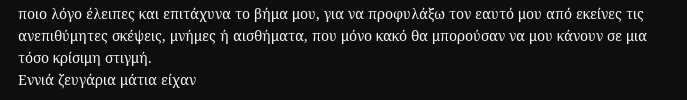ποιο λόγο έλειπες και επιτάχυνα το βήμα μου, για να προφυλάξω τον εαυτό μου από εκείνες τις ανεπιθύμητες σκέψεις, μνήμες ή αισθήματα, που μόνο κακό θα μπορούσαν να μου κάνουν σε μια τόσο κρίσιμη στιγμή.
Εννιά ζευγάρια μάτια είχαν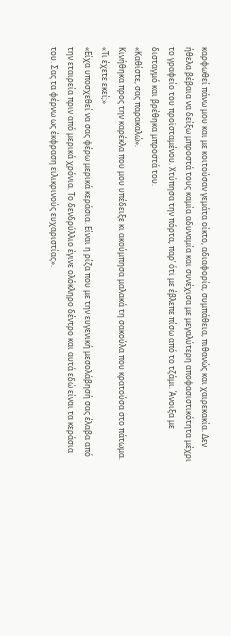καρφωθεί πάνω μου και με κοιτούσαν γεμάτα οίκτο, αδιαφορία, συμπάθεια, πιθανώς και χαιρεκακία. Δεν ήθελα βέβαια να δείξω μπροστά τους καμία αδυναμία και συνέχισα με μεγαλύτερη αποφασιστικότητα μέχρι το γραφείο του προϊσταμένου. Χτύπησα την πόρτα, παρ’ ότι με έβλεπε πίσω από το τζάμι. Άνοιξα με δισταγμό και βρέθηκα μπροστά του.
«Καθίστε, σας παρακαλώ».
Κινήθηκα προς την καρέκλα που μου υπέδειξε κι ακούμπησα μαλακά τη σακούλα που κρατούσα στο πάτωμα.
«Τι έχετε εκεί;»
«Είχα υποσχεθεί να σας φέρω μερικά κεράσια. Είναι η ρίζα που με την ευγενική μεσολάβησή σας έλαβα από την εταιρεία πριν από μερικά χρόνια. Το δενδρύλλιο έγινε ολόκληρο δέντρο και αυτά εδώ είναι τα κεράσια του. Σας τα φέρνω ως έκφραση ειλικρινούς ευχαριστίας».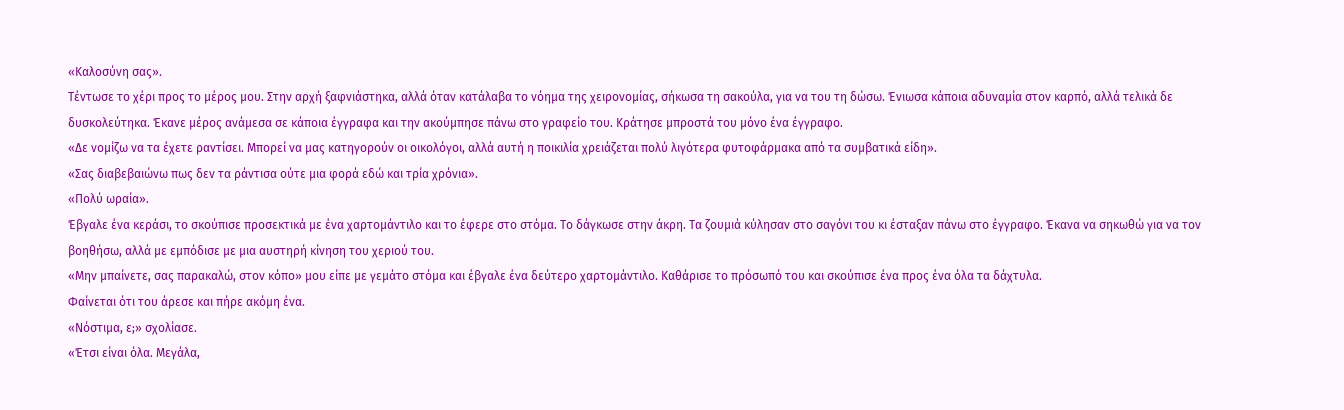«Καλοσύνη σας».
Τέντωσε το χέρι προς το μέρος μου. Στην αρχή ξαφνιάστηκα, αλλά όταν κατάλαβα το νόημα της χειρονομίας, σήκωσα τη σακούλα, για να του τη δώσω. Ένιωσα κάποια αδυναμία στον καρπό, αλλά τελικά δε δυσκολεύτηκα. Έκανε μέρος ανάμεσα σε κάποια έγγραφα και την ακούμπησε πάνω στο γραφείο του. Κράτησε μπροστά του μόνο ένα έγγραφο.
«Δε νομίζω να τα έχετε ραντίσει. Μπορεί να μας κατηγορούν οι οικολόγοι, αλλά αυτή η ποικιλία χρειάζεται πολύ λιγότερα φυτοφάρμακα από τα συμβατικά είδη».
«Σας διαβεβαιώνω πως δεν τα ράντισα ούτε μια φορά εδώ και τρία χρόνια».
«Πολύ ωραία».
Έβγαλε ένα κεράσι, το σκούπισε προσεκτικά με ένα χαρτομάντιλο και το έφερε στο στόμα. Το δάγκωσε στην άκρη. Τα ζουμιά κύλησαν στο σαγόνι του κι έσταξαν πάνω στο έγγραφο. Έκανα να σηκωθώ για να τον βοηθήσω, αλλά με εμπόδισε με μια αυστηρή κίνηση του χεριού του.
«Μην μπαίνετε, σας παρακαλώ, στον κόπο» μου είπε με γεμάτο στόμα και έβγαλε ένα δεύτερο χαρτομάντιλο. Καθάρισε το πρόσωπό του και σκούπισε ένα προς ένα όλα τα δάχτυλα.
Φαίνεται ότι του άρεσε και πήρε ακόμη ένα.
«Νόστιμα, ε;» σχολίασε.
«Έτσι είναι όλα. Μεγάλα,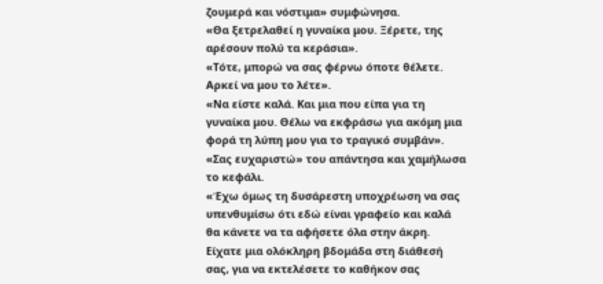ζουμερά και νόστιμα» συμφώνησα.
«Θα ξετρελαθεί η γυναίκα μου. Ξέρετε, της αρέσουν πολύ τα κεράσια».
«Τότε, μπορώ να σας φέρνω όποτε θέλετε. Αρκεί να μου το λέτε».
«Να είστε καλά. Και μια που είπα για τη γυναίκα μου. Θέλω να εκφράσω για ακόμη μια φορά τη λύπη μου για το τραγικό συμβάν».
«Σας ευχαριστώ» του απάντησα και χαμήλωσα το κεφάλι.
«Έχω όμως τη δυσάρεστη υποχρέωση να σας υπενθυμίσω ότι εδώ είναι γραφείο και καλά θα κάνετε να τα αφήσετε όλα στην άκρη. Είχατε μια ολόκληρη βδομάδα στη διάθεσή σας, για να εκτελέσετε το καθήκον σας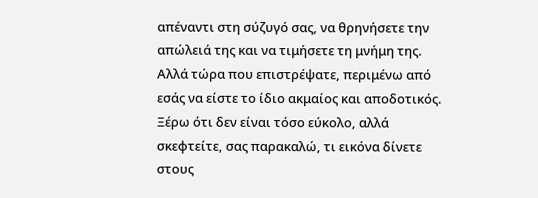απέναντι στη σύζυγό σας, να θρηνήσετε την απώλειά της και να τιμήσετε τη μνήμη της. Αλλά τώρα που επιστρέψατε, περιμένω από εσάς να είστε το ίδιο ακμαίος και αποδοτικός. Ξέρω ότι δεν είναι τόσο εύκολο, αλλά σκεφτείτε, σας παρακαλώ, τι εικόνα δίνετε στους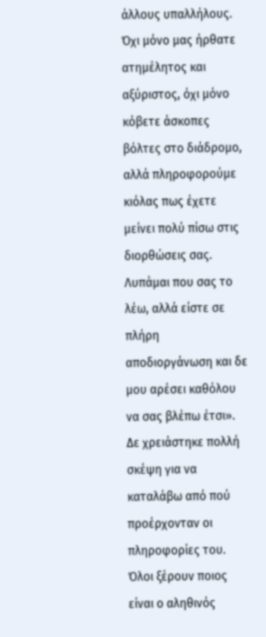άλλους υπαλλήλους. Όχι μόνο μας ήρθατε ατημέλητος και αξύριστος, όχι μόνο κόβετε άσκοπες βόλτες στο διάδρομο, αλλά πληροφορούμε κιόλας πως έχετε μείνει πολύ πίσω στις διορθώσεις σας. Λυπάμαι που σας το λέω, αλλά είστε σε πλήρη αποδιοργάνωση και δε μου αρέσει καθόλου να σας βλέπω έτσι».
Δε χρειάστηκε πολλή σκέψη για να καταλάβω από πού προέρχονταν οι πληροφορίες του. Όλοι ξέρουν ποιος είναι ο αληθινός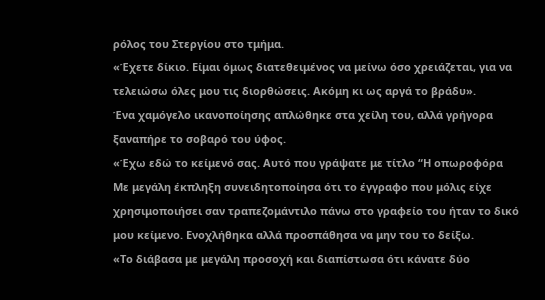ρόλος του Στεργίου στο τμήμα.
«Έχετε δίκιο. Είμαι όμως διατεθειμένος να μείνω όσο χρειάζεται, για να τελειώσω όλες μου τις διορθώσεις. Ακόμη κι ως αργά το βράδυ».
Ένα χαμόγελο ικανοποίησης απλώθηκε στα χείλη του, αλλά γρήγορα ξαναπήρε το σοβαρό του ύφος.
«Έχω εδώ το κείμενό σας. Αυτό που γράψατε με τίτλο “Η οπωροφόρα
Με μεγάλη έκπληξη συνειδητοποίησα ότι το έγγραφο που μόλις είχε χρησιμοποιήσει σαν τραπεζομάντιλο πάνω στο γραφείο του ήταν το δικό μου κείμενο. Ενοχλήθηκα αλλά προσπάθησα να μην του το δείξω.
«Το διάβασα με μεγάλη προσοχή και διαπίστωσα ότι κάνατε δύο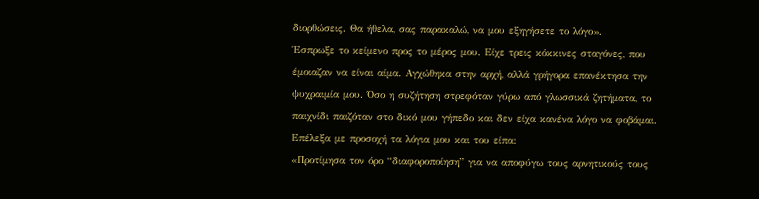διορθώσεις. Θα ήθελα, σας παρακαλώ, να μου εξηγήσετε το λόγο».
Έσπρωξε το κείμενο προς το μέρος μου. Είχε τρεις κόκκινες σταγόνες, που έμοιαζαν να είναι αίμα. Αγχώθηκα στην αρχή, αλλά γρήγορα επανέκτησα την ψυχραιμία μου. Όσο η συζήτηση στρεφόταν γύρω από γλωσσικά ζητήματα, το παιχνίδι παιζόταν στο δικό μου γήπεδο και δεν είχα κανένα λόγο να φοβάμαι. Επέλεξα με προσοχή τα λόγια μου και του είπα:
«Προτίμησα τον όρο “διαφοροποίηση” για να αποφύγω τους αρνητικούς τους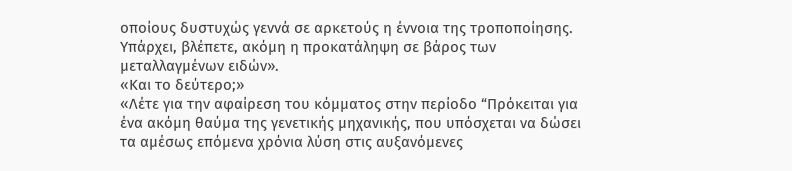οποίους δυστυχώς γεννά σε αρκετούς η έννοια της τροποποίησης. Υπάρχει, βλέπετε, ακόμη η προκατάληψη σε βάρος των μεταλλαγμένων ειδών».
«Και το δεύτερο;»
«Λέτε για την αφαίρεση του κόμματος στην περίοδο “Πρόκειται για ένα ακόμη θαύμα της γενετικής μηχανικής, που υπόσχεται να δώσει τα αμέσως επόμενα χρόνια λύση στις αυξανόμενες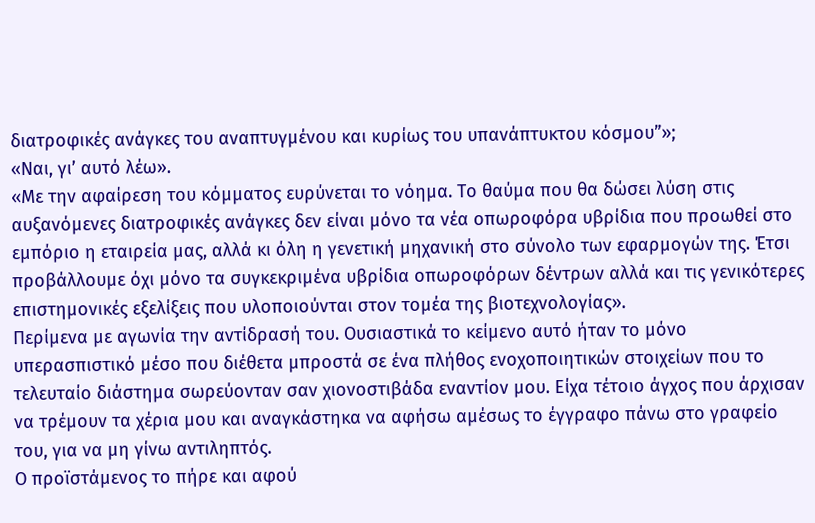διατροφικές ανάγκες του αναπτυγμένου και κυρίως του υπανάπτυκτου κόσμου”»;
«Ναι, γι’ αυτό λέω».
«Με την αφαίρεση του κόμματος ευρύνεται το νόημα. Το θαύμα που θα δώσει λύση στις αυξανόμενες διατροφικές ανάγκες δεν είναι μόνο τα νέα οπωροφόρα υβρίδια που προωθεί στο εμπόριο η εταιρεία μας, αλλά κι όλη η γενετική μηχανική στο σύνολο των εφαρμογών της. Έτσι προβάλλουμε όχι μόνο τα συγκεκριμένα υβρίδια οπωροφόρων δέντρων αλλά και τις γενικότερες επιστημονικές εξελίξεις που υλοποιούνται στον τομέα της βιοτεχνολογίας».
Περίμενα με αγωνία την αντίδρασή του. Ουσιαστικά το κείμενο αυτό ήταν το μόνο υπερασπιστικό μέσο που διέθετα μπροστά σε ένα πλήθος ενοχοποιητικών στοιχείων που το τελευταίο διάστημα σωρεύονταν σαν χιονοστιβάδα εναντίον μου. Είχα τέτοιο άγχος που άρχισαν να τρέμουν τα χέρια μου και αναγκάστηκα να αφήσω αμέσως το έγγραφο πάνω στο γραφείο του, για να μη γίνω αντιληπτός.
Ο προϊστάμενος το πήρε και αφού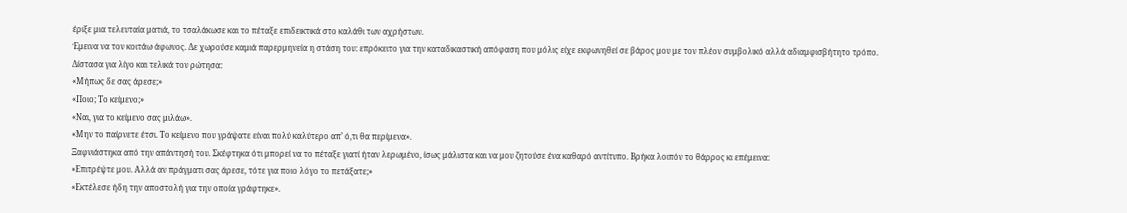έριξε μια τελευταία ματιά, το τσαλάκωσε και το πέταξε επιδεικτικά στο καλάθι των αχρήστων.
Έμεινα να τον κοιτάω άφωνος. Δε χωρούσε καμιά παρερμηνεία η στάση του: επρόκειτο για την καταδικαστική απόφαση που μόλις είχε εκφωνηθεί σε βάρος μου με τον πλέον συμβολικό αλλά αδιαμφισβήτητο τρόπο.
Δίστασα για λίγο και τελικά τον ρώτησα:
«Μήπως δε σας άρεσε;»
«Ποιο; Το κείμενο;»
«Ναι, για το κείμενο σας μιλάω».
«Μην το παίρνετε έτσι. Το κείμενο που γράψατε είναι πολύ καλύτερο απ’ ό,τι θα περίμενα».
Ξαφνιάστηκα από την απάντησή του. Σκέφτηκα ότι μπορεί να το πέταξε γιατί ήταν λερωμένο, ίσως μάλιστα και να μου ζητούσε ένα καθαρό αντίτυπο. Βρήκα λοιπόν το θάρρος κι επέμεινα:
«Επιτρέψτε μου. Αλλά αν πράγματι σας άρεσε, τότε για ποιο λόγο το πετάξατε;»
«Εκτέλεσε ήδη την αποστολή για την οποία γράφτηκε».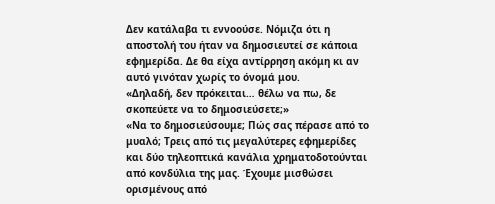Δεν κατάλαβα τι εννοούσε. Νόμιζα ότι η αποστολή του ήταν να δημοσιευτεί σε κάποια εφημερίδα. Δε θα είχα αντίρρηση ακόμη κι αν αυτό γινόταν χωρίς το όνομά μου.
«Δηλαδή, δεν πρόκειται… θέλω να πω, δε σκοπεύετε να το δημοσιεύσετε;»
«Να το δημοσιεύσουμε; Πώς σας πέρασε από το μυαλό; Τρεις από τις μεγαλύτερες εφημερίδες και δύο τηλεοπτικά κανάλια χρηματοδοτούνται από κονδύλια της μας. Έχουμε μισθώσει ορισμένους από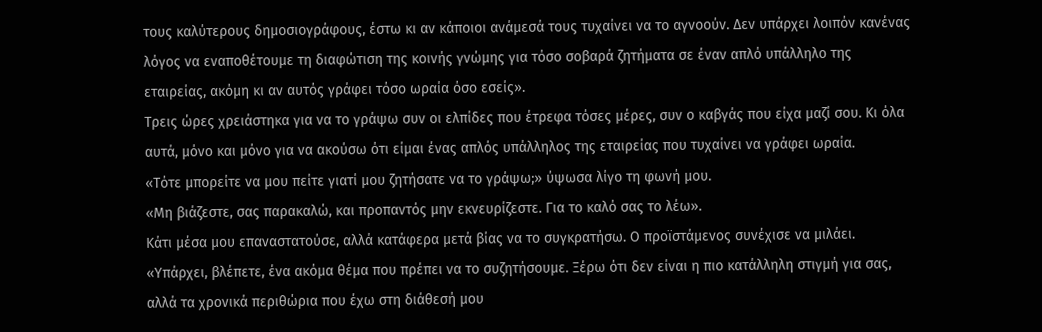τους καλύτερους δημοσιογράφους, έστω κι αν κάποιοι ανάμεσά τους τυχαίνει να το αγνοούν. Δεν υπάρχει λοιπόν κανένας λόγος να εναποθέτουμε τη διαφώτιση της κοινής γνώμης για τόσο σοβαρά ζητήματα σε έναν απλό υπάλληλο της εταιρείας, ακόμη κι αν αυτός γράφει τόσο ωραία όσο εσείς».
Τρεις ώρες χρειάστηκα για να το γράψω συν οι ελπίδες που έτρεφα τόσες μέρες, συν ο καβγάς που είχα μαζί σου. Κι όλα αυτά, μόνο και μόνο για να ακούσω ότι είμαι ένας απλός υπάλληλος της εταιρείας που τυχαίνει να γράφει ωραία.
«Τότε μπορείτε να μου πείτε γιατί μου ζητήσατε να το γράψω;» ύψωσα λίγο τη φωνή μου.
«Μη βιάζεστε, σας παρακαλώ, και προπαντός μην εκνευρίζεστε. Για το καλό σας το λέω».
Κάτι μέσα μου επαναστατούσε, αλλά κατάφερα μετά βίας να το συγκρατήσω. Ο προϊστάμενος συνέχισε να μιλάει.
«Υπάρχει, βλέπετε, ένα ακόμα θέμα που πρέπει να το συζητήσουμε. Ξέρω ότι δεν είναι η πιο κατάλληλη στιγμή για σας, αλλά τα χρονικά περιθώρια που έχω στη διάθεσή μου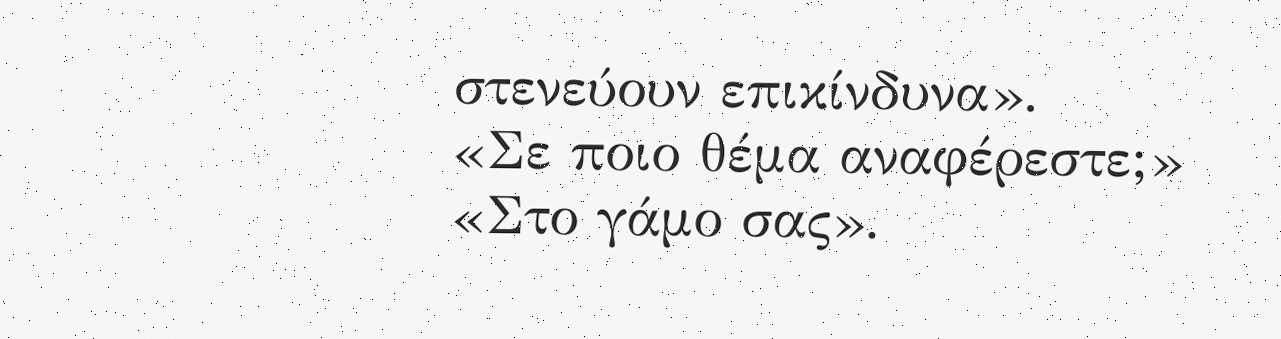στενεύουν επικίνδυνα».
«Σε ποιο θέμα αναφέρεστε;»
«Στο γάμο σας».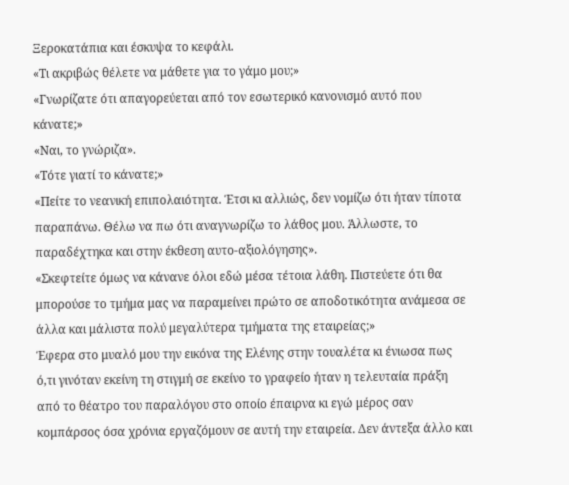Ξεροκατάπια και έσκυψα το κεφάλι.
«Τι ακριβώς θέλετε να μάθετε για το γάμο μου;»
«Γνωρίζατε ότι απαγορεύεται από τον εσωτερικό κανονισμό αυτό που κάνατε;»
«Ναι, το γνώριζα».
«Τότε γιατί το κάνατε;»
«Πείτε το νεανική επιπολαιότητα. Έτσι κι αλλιώς, δεν νομίζω ότι ήταν τίποτα παραπάνω. Θέλω να πω ότι αναγνωρίζω το λάθος μου. Άλλωστε, το παραδέχτηκα και στην έκθεση αυτο-αξιολόγησης».
«Σκεφτείτε όμως να κάνανε όλοι εδώ μέσα τέτοια λάθη. Πιστεύετε ότι θα μπορούσε το τμήμα μας να παραμείνει πρώτο σε αποδοτικότητα ανάμεσα σε άλλα και μάλιστα πολύ μεγαλύτερα τμήματα της εταιρείας;»
Έφερα στο μυαλό μου την εικόνα της Ελένης στην τουαλέτα κι ένιωσα πως ό,τι γινόταν εκείνη τη στιγμή σε εκείνο το γραφείο ήταν η τελευταία πράξη από το θέατρο του παραλόγου στο οποίο έπαιρνα κι εγώ μέρος σαν κομπάρσος όσα χρόνια εργαζόμουν σε αυτή την εταιρεία. Δεν άντεξα άλλο και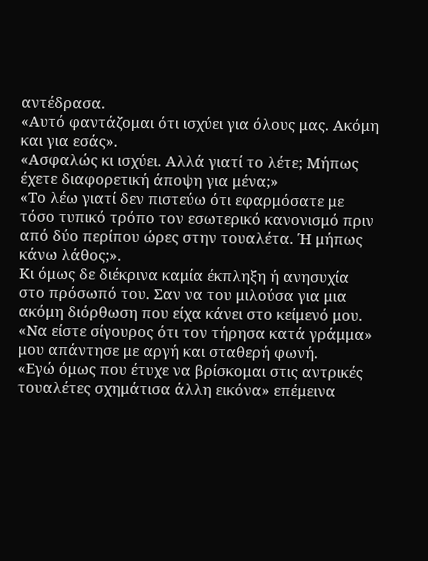αντέδρασα.
«Αυτό φαντάζομαι ότι ισχύει για όλους μας. Ακόμη και για εσάς».
«Ασφαλώς κι ισχύει. Αλλά γιατί το λέτε; Μήπως έχετε διαφορετική άποψη για μένα;»
«Το λέω γιατί δεν πιστεύω ότι εφαρμόσατε με τόσο τυπικό τρόπο τον εσωτερικό κανονισμό πριν από δύο περίπου ώρες στην τουαλέτα. Ή μήπως κάνω λάθος;».
Κι όμως δε διέκρινα καμία έκπληξη ή ανησυχία στο πρόσωπό του. Σαν να του μιλούσα για μια ακόμη διόρθωση που είχα κάνει στο κείμενό μου.
«Να είστε σίγουρος ότι τον τήρησα κατά γράμμα» μου απάντησε με αργή και σταθερή φωνή.
«Εγώ όμως που έτυχε να βρίσκομαι στις αντρικές τουαλέτες σχημάτισα άλλη εικόνα» επέμεινα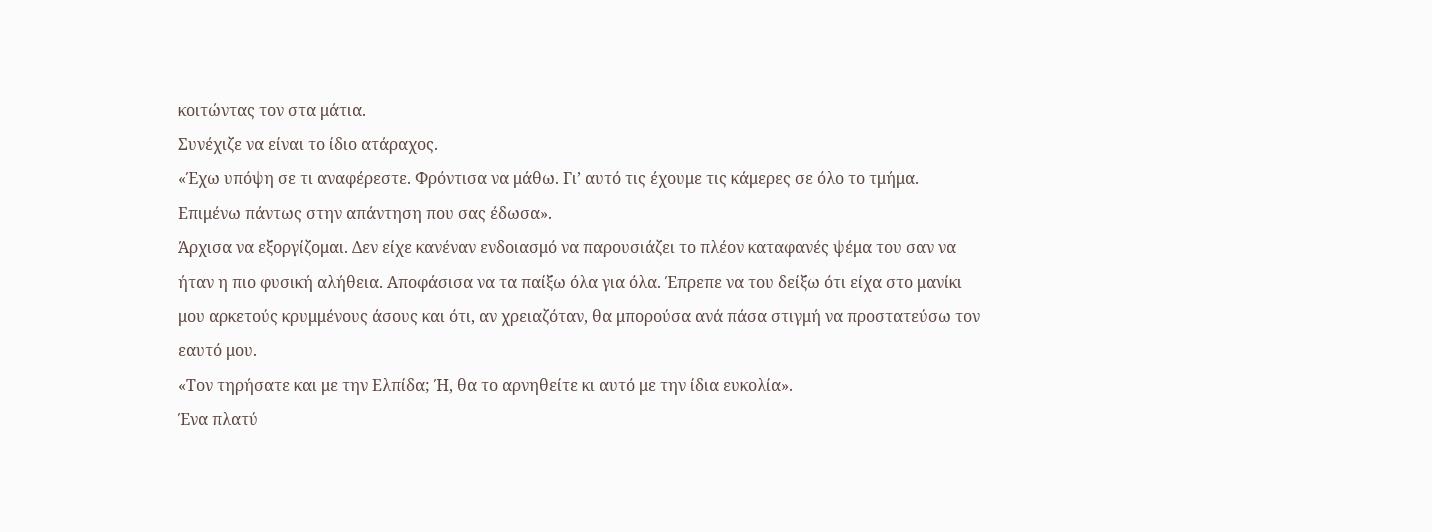κοιτώντας τον στα μάτια.
Συνέχιζε να είναι το ίδιο ατάραχος.
«Έχω υπόψη σε τι αναφέρεστε. Φρόντισα να μάθω. Γι’ αυτό τις έχουμε τις κάμερες σε όλο το τμήμα. Επιμένω πάντως στην απάντηση που σας έδωσα».
Άρχισα να εξοργίζομαι. Δεν είχε κανέναν ενδοιασμό να παρουσιάζει το πλέον καταφανές ψέμα του σαν να ήταν η πιο φυσική αλήθεια. Αποφάσισα να τα παίξω όλα για όλα. Έπρεπε να του δείξω ότι είχα στο μανίκι μου αρκετούς κρυμμένους άσους και ότι, αν χρειαζόταν, θα μπορούσα ανά πάσα στιγμή να προστατεύσω τον εαυτό μου.
«Τον τηρήσατε και με την Ελπίδα; Ή, θα το αρνηθείτε κι αυτό με την ίδια ευκολία».
Ένα πλατύ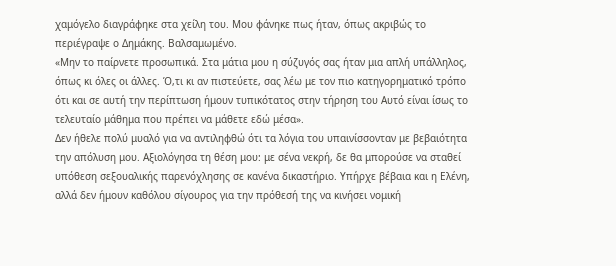χαμόγελο διαγράφηκε στα χείλη του. Μου φάνηκε πως ήταν, όπως ακριβώς το περιέγραψε ο Δημάκης. Βαλσαμωμένο.
«Μην το παίρνετε προσωπικά. Στα μάτια μου η σύζυγός σας ήταν μια απλή υπάλληλος, όπως κι όλες οι άλλες. Ό,τι κι αν πιστεύετε, σας λέω με τον πιο κατηγορηματικό τρόπο ότι και σε αυτή την περίπτωση ήμουν τυπικότατος στην τήρηση του Αυτό είναι ίσως το τελευταίο μάθημα που πρέπει να μάθετε εδώ μέσα».
Δεν ήθελε πολύ μυαλό για να αντιληφθώ ότι τα λόγια του υπαινίσσονταν με βεβαιότητα την απόλυση μου. Αξιολόγησα τη θέση μου: με σένα νεκρή, δε θα μπορούσε να σταθεί υπόθεση σεξουαλικής παρενόχλησης σε κανένα δικαστήριο. Υπήρχε βέβαια και η Ελένη, αλλά δεν ήμουν καθόλου σίγουρος για την πρόθεσή της να κινήσει νομική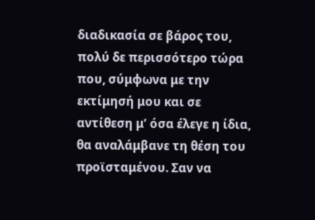διαδικασία σε βάρος του, πολύ δε περισσότερο τώρα που, σύμφωνα με την εκτίμησή μου και σε αντίθεση μ’ όσα έλεγε η ίδια, θα αναλάμβανε τη θέση του προϊσταμένου. Σαν να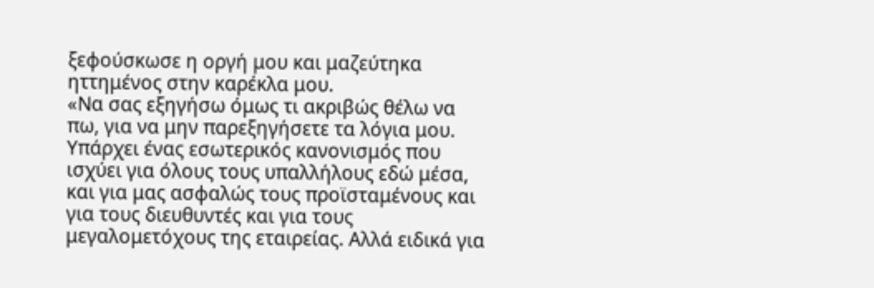ξεφούσκωσε η οργή μου και μαζεύτηκα ηττημένος στην καρέκλα μου.
«Να σας εξηγήσω όμως τι ακριβώς θέλω να πω, για να μην παρεξηγήσετε τα λόγια μου. Υπάρχει ένας εσωτερικός κανονισμός που ισχύει για όλους τους υπαλλήλους εδώ μέσα, και για μας ασφαλώς τους προϊσταμένους και για τους διευθυντές και για τους μεγαλομετόχους της εταιρείας. Αλλά ειδικά για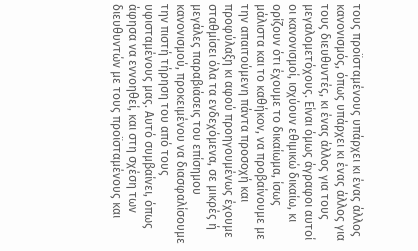τους προϊσταμένους υπάρχει κι ένας άλλος κανονισμός, όπως υπάρχει κι ένας άλλος για τους διευθυντές, κι ένας άλλος για τους μεγαλομετόχους. Είναι όμως άγραφοι αυτοί οι κανονισμοί, ισχύουν εθιμικώ δικαίω, κι ορίζουν ότι έχουμε το δικαίωμα, ίσως μάλιστα και το καθήκον, να προβαίνουμε με την απαιτούμενη πάντα προσοχή και προφύλαξη κι αφού προηγουμένως έχουμε σταθμίσει όλα τα ενδεχόμενα, σε μικρές ή μεγάλες παραβιάσεις του επίσημου κανονισμού, προκειμένου να διασφαλίσουμε την πιστή τήρηση του από τους υφισταμένους μας. Αυτό συμβαίνει, όπως άφησα να εννοηθεί, και στη σχέση των διευθυντών με τους προϊσταμένους και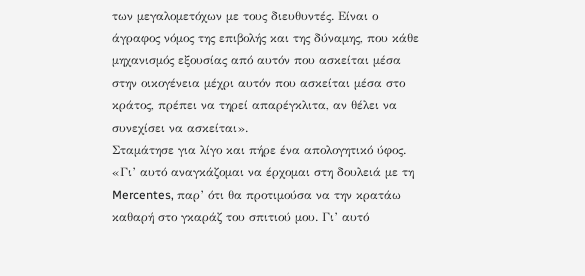των μεγαλομετόχων με τους διευθυντές. Είναι ο άγραφος νόμος της επιβολής και της δύναμης, που κάθε μηχανισμός εξουσίας από αυτόν που ασκείται μέσα στην οικογένεια μέχρι αυτόν που ασκείται μέσα στο κράτος, πρέπει να τηρεί απαρέγκλιτα, αν θέλει να συνεχίσει να ασκείται».
Σταμάτησε για λίγο και πήρε ένα απολογητικό ύφος.
«Γι’ αυτό αναγκάζομαι να έρχομαι στη δουλειά με τη Mercentes, παρ’ ότι θα προτιμούσα να την κρατάω καθαρή στο γκαράζ του σπιτιού μου. Γι’ αυτό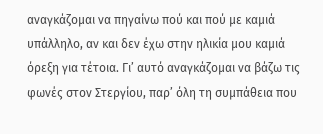αναγκάζομαι να πηγαίνω πού και πού με καμιά υπάλληλο, αν και δεν έχω στην ηλικία μου καμιά όρεξη για τέτοια. Γι’ αυτό αναγκάζομαι να βάζω τις φωνές στον Στεργίου, παρ’ όλη τη συμπάθεια που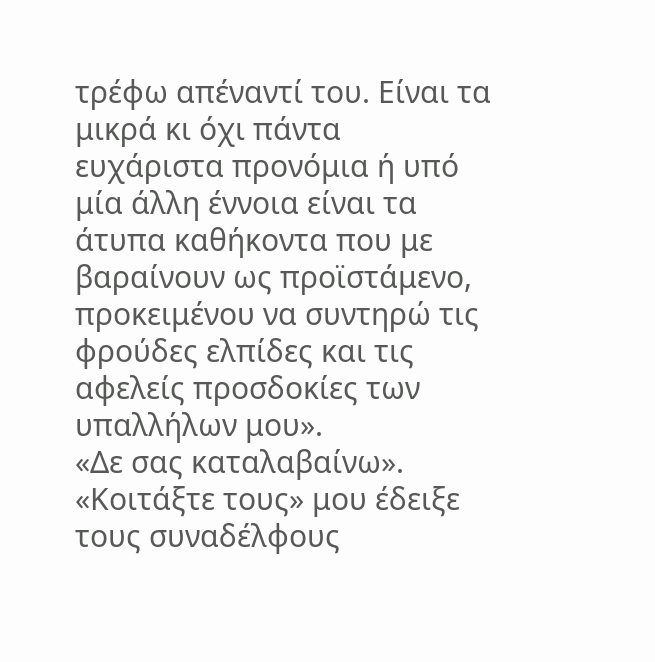τρέφω απέναντί του. Είναι τα μικρά κι όχι πάντα ευχάριστα προνόμια ή υπό μία άλλη έννοια είναι τα άτυπα καθήκοντα που με βαραίνουν ως προϊστάμενο, προκειμένου να συντηρώ τις φρούδες ελπίδες και τις αφελείς προσδοκίες των υπαλλήλων μου».
«Δε σας καταλαβαίνω».
«Κοιτάξτε τους» μου έδειξε τους συναδέλφους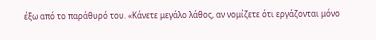έξω από το παράθυρό του. «Κάνετε μεγάλο λάθος, αν νομίζετε ότι εργάζονται μόνο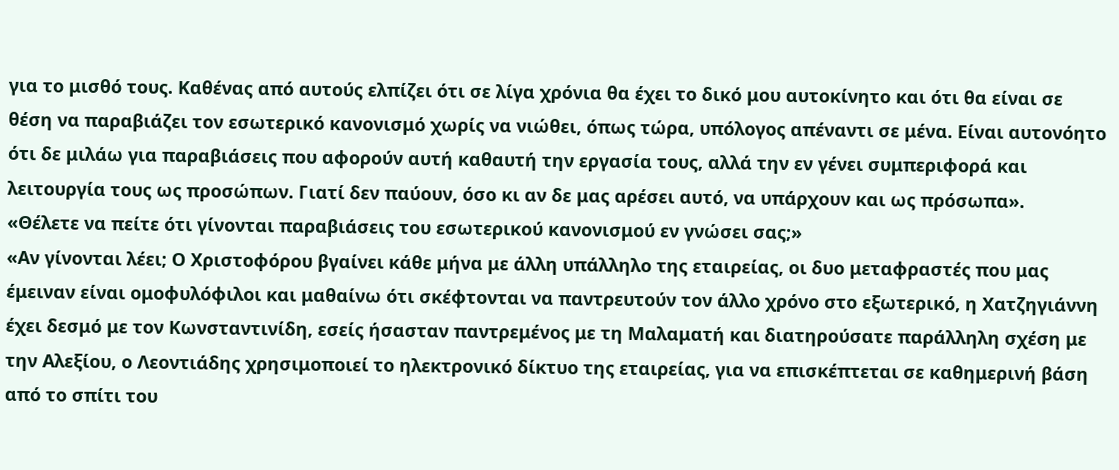για το μισθό τους. Καθένας από αυτούς ελπίζει ότι σε λίγα χρόνια θα έχει το δικό μου αυτοκίνητο και ότι θα είναι σε θέση να παραβιάζει τον εσωτερικό κανονισμό χωρίς να νιώθει, όπως τώρα, υπόλογος απέναντι σε μένα. Είναι αυτονόητο ότι δε μιλάω για παραβιάσεις που αφορούν αυτή καθαυτή την εργασία τους, αλλά την εν γένει συμπεριφορά και λειτουργία τους ως προσώπων. Γιατί δεν παύουν, όσο κι αν δε μας αρέσει αυτό, να υπάρχουν και ως πρόσωπα».
«Θέλετε να πείτε ότι γίνονται παραβιάσεις του εσωτερικού κανονισμού εν γνώσει σας;»
«Αν γίνονται λέει; Ο Χριστοφόρου βγαίνει κάθε μήνα με άλλη υπάλληλο της εταιρείας, οι δυο μεταφραστές που μας έμειναν είναι ομοφυλόφιλοι και μαθαίνω ότι σκέφτονται να παντρευτούν τον άλλο χρόνο στο εξωτερικό, η Χατζηγιάννη έχει δεσμό με τον Κωνσταντινίδη, εσείς ήσασταν παντρεμένος με τη Μαλαματή και διατηρούσατε παράλληλη σχέση με την Αλεξίου, ο Λεοντιάδης χρησιμοποιεί το ηλεκτρονικό δίκτυο της εταιρείας, για να επισκέπτεται σε καθημερινή βάση από το σπίτι του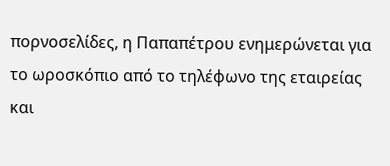πορνοσελίδες, η Παπαπέτρου ενημερώνεται για το ωροσκόπιο από το τηλέφωνο της εταιρείας και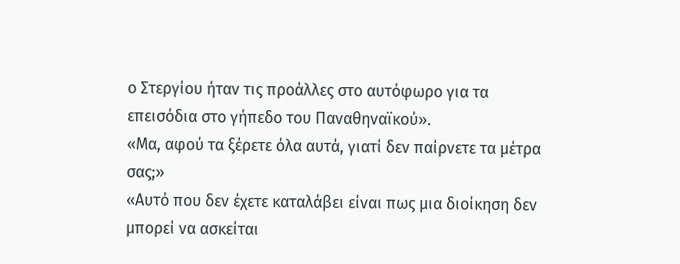ο Στεργίου ήταν τις προάλλες στο αυτόφωρο για τα επεισόδια στο γήπεδο του Παναθηναϊκού».
«Μα, αφού τα ξέρετε όλα αυτά, γιατί δεν παίρνετε τα μέτρα σας;»
«Αυτό που δεν έχετε καταλάβει είναι πως μια διοίκηση δεν μπορεί να ασκείται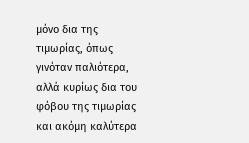μόνο δια της τιμωρίας, όπως γινόταν παλιότερα, αλλά κυρίως δια του φόβου της τιμωρίας και ακόμη καλύτερα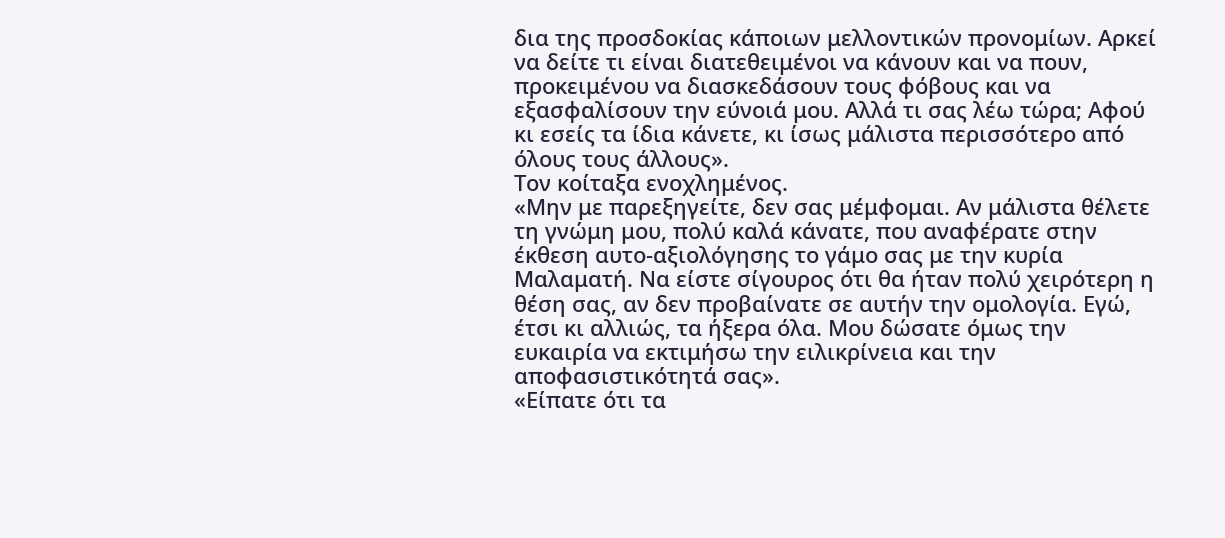δια της προσδοκίας κάποιων μελλοντικών προνομίων. Αρκεί να δείτε τι είναι διατεθειμένοι να κάνουν και να πουν, προκειμένου να διασκεδάσουν τους φόβους και να εξασφαλίσουν την εύνοιά μου. Αλλά τι σας λέω τώρα; Αφού κι εσείς τα ίδια κάνετε, κι ίσως μάλιστα περισσότερο από όλους τους άλλους».
Τον κοίταξα ενοχλημένος.
«Μην με παρεξηγείτε, δεν σας μέμφομαι. Αν μάλιστα θέλετε τη γνώμη μου, πολύ καλά κάνατε, που αναφέρατε στην έκθεση αυτο-αξιολόγησης το γάμο σας με την κυρία Μαλαματή. Να είστε σίγουρος ότι θα ήταν πολύ χειρότερη η θέση σας, αν δεν προβαίνατε σε αυτήν την ομολογία. Εγώ, έτσι κι αλλιώς, τα ήξερα όλα. Μου δώσατε όμως την ευκαιρία να εκτιμήσω την ειλικρίνεια και την αποφασιστικότητά σας».
«Είπατε ότι τα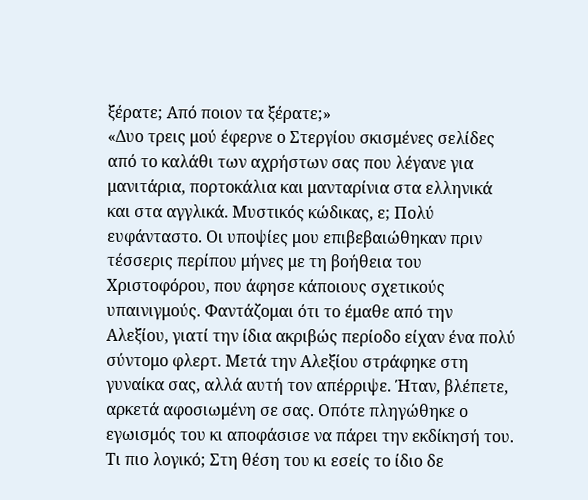ξέρατε; Από ποιον τα ξέρατε;»
«Δυο τρεις μού έφερνε ο Στεργίου σκισμένες σελίδες από το καλάθι των αχρήστων σας που λέγανε για μανιτάρια, πορτοκάλια και μανταρίνια στα ελληνικά και στα αγγλικά. Μυστικός κώδικας, ε; Πολύ ευφάνταστο. Οι υποψίες μου επιβεβαιώθηκαν πριν τέσσερις περίπου μήνες με τη βοήθεια του Χριστοφόρου, που άφησε κάποιους σχετικούς υπαινιγμούς. Φαντάζομαι ότι το έμαθε από την Αλεξίου, γιατί την ίδια ακριβώς περίοδο είχαν ένα πολύ σύντομο φλερτ. Μετά την Αλεξίου στράφηκε στη γυναίκα σας, αλλά αυτή τον απέρριψε. Ήταν, βλέπετε, αρκετά αφοσιωμένη σε σας. Οπότε πληγώθηκε ο εγωισμός του κι αποφάσισε να πάρει την εκδίκησή του. Τι πιο λογικό; Στη θέση του κι εσείς το ίδιο δε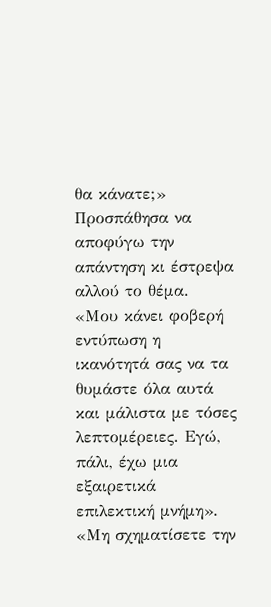θα κάνατε;»
Προσπάθησα να αποφύγω την απάντηση κι έστρεψα αλλού το θέμα.
«Μου κάνει φοβερή εντύπωση η ικανότητά σας να τα θυμάστε όλα αυτά και μάλιστα με τόσες λεπτομέρειες. Εγώ, πάλι, έχω μια εξαιρετικά επιλεκτική μνήμη».
«Μη σχηματίσετε την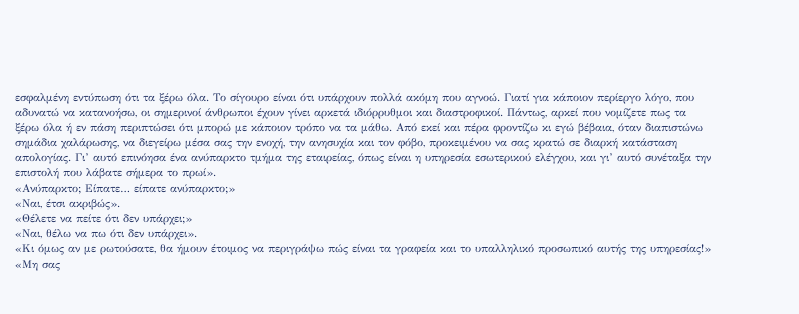εσφαλμένη εντύπωση ότι τα ξέρω όλα. Το σίγουρο είναι ότι υπάρχουν πολλά ακόμη που αγνοώ. Γιατί για κάποιον περίεργο λόγο, που αδυνατώ να κατανοήσω, οι σημερινοί άνθρωποι έχουν γίνει αρκετά ιδιόρρυθμοι και διαστροφικοί. Πάντως, αρκεί που νομίζετε πως τα ξέρω όλα ή εν πάση περιπτώσει ότι μπορώ με κάποιον τρόπο να τα μάθω. Από εκεί και πέρα φροντίζω κι εγώ βέβαια, όταν διαπιστώνω σημάδια χαλάρωσης, να διεγείρω μέσα σας την ενοχή, την ανησυχία και τον φόβο, προκειμένου να σας κρατώ σε διαρκή κατάσταση απολογίας. Γι’ αυτό επινόησα ένα ανύπαρκτο τμήμα της εταιρείας, όπως είναι η υπηρεσία εσωτερικού ελέγχου, και γι’ αυτό συνέταξα την επιστολή που λάβατε σήμερα το πρωί».
«Ανύπαρκτο; Είπατε… είπατε ανύπαρκτο;»
«Ναι, έτσι ακριβώς».
«Θέλετε να πείτε ότι δεν υπάρχει;»
«Ναι, θέλω να πω ότι δεν υπάρχει».
«Κι όμως αν με ρωτούσατε, θα ήμουν έτοιμος να περιγράψω πώς είναι τα γραφεία και το υπαλληλικό προσωπικό αυτής της υπηρεσίας!»
«Μη σας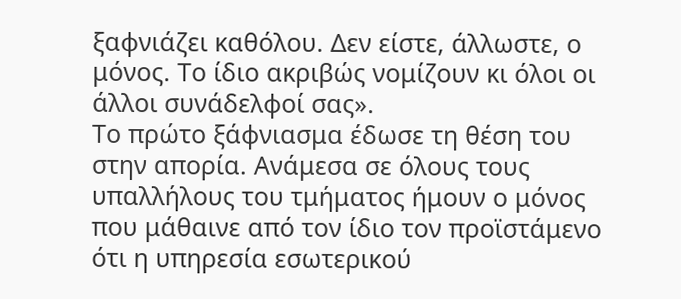ξαφνιάζει καθόλου. Δεν είστε, άλλωστε, ο μόνος. Το ίδιο ακριβώς νομίζουν κι όλοι οι άλλοι συνάδελφοί σας».
Το πρώτο ξάφνιασμα έδωσε τη θέση του στην απορία. Ανάμεσα σε όλους τους υπαλλήλους του τμήματος ήμουν ο μόνος που μάθαινε από τον ίδιο τον προϊστάμενο ότι η υπηρεσία εσωτερικού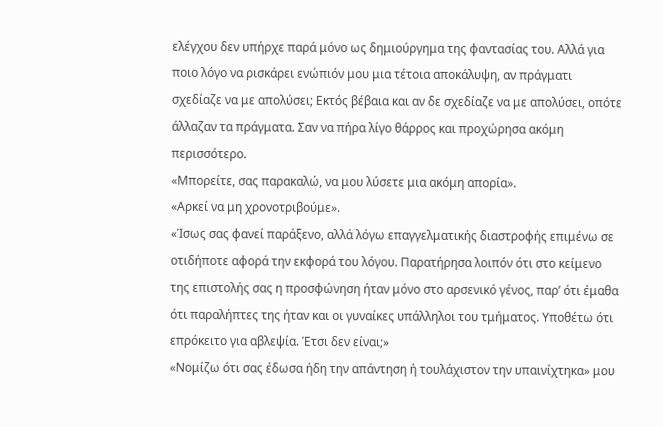ελέγχου δεν υπήρχε παρά μόνο ως δημιούργημα της φαντασίας του. Αλλά για ποιο λόγο να ρισκάρει ενώπιόν μου μια τέτοια αποκάλυψη, αν πράγματι σχεδίαζε να με απολύσει; Εκτός βέβαια και αν δε σχεδίαζε να με απολύσει, οπότε άλλαζαν τα πράγματα. Σαν να πήρα λίγο θάρρος και προχώρησα ακόμη περισσότερο.
«Μπορείτε, σας παρακαλώ, να μου λύσετε μια ακόμη απορία».
«Αρκεί να μη χρονοτριβούμε».
«Ίσως σας φανεί παράξενο, αλλά λόγω επαγγελματικής διαστροφής επιμένω σε οτιδήποτε αφορά την εκφορά του λόγου. Παρατήρησα λοιπόν ότι στο κείμενο της επιστολής σας η προσφώνηση ήταν μόνο στο αρσενικό γένος, παρ’ ότι έμαθα ότι παραλήπτες της ήταν και οι γυναίκες υπάλληλοι του τμήματος. Υποθέτω ότι επρόκειτο για αβλεψία. Έτσι δεν είναι;»
«Νομίζω ότι σας έδωσα ήδη την απάντηση ή τουλάχιστον την υπαινίχτηκα» μου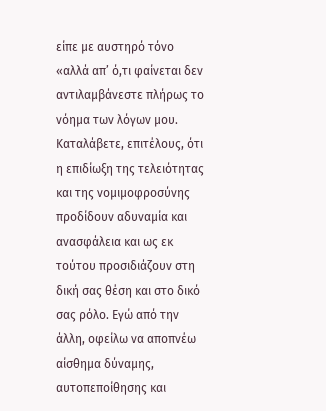είπε με αυστηρό τόνο «αλλά απ’ ό,τι φαίνεται δεν αντιλαμβάνεστε πλήρως το νόημα των λόγων μου. Καταλάβετε, επιτέλους, ότι η επιδίωξη της τελειότητας και της νομιμοφροσύνης προδίδουν αδυναμία και ανασφάλεια και ως εκ τούτου προσιδιάζουν στη δική σας θέση και στο δικό σας ρόλο. Εγώ από την άλλη, οφείλω να αποπνέω αίσθημα δύναμης, αυτοπεποίθησης και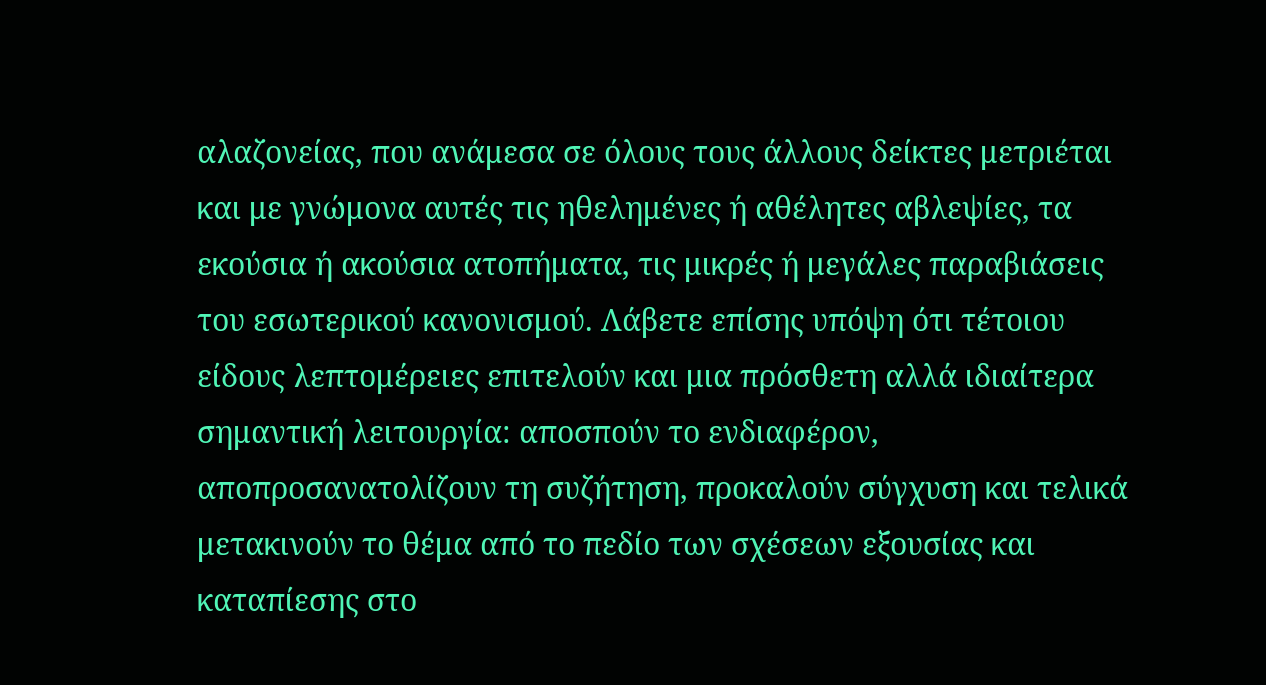αλαζονείας, που ανάμεσα σε όλους τους άλλους δείκτες μετριέται και με γνώμονα αυτές τις ηθελημένες ή αθέλητες αβλεψίες, τα εκούσια ή ακούσια ατοπήματα, τις μικρές ή μεγάλες παραβιάσεις του εσωτερικού κανονισμού. Λάβετε επίσης υπόψη ότι τέτοιου είδους λεπτομέρειες επιτελούν και μια πρόσθετη αλλά ιδιαίτερα σημαντική λειτουργία: αποσπούν το ενδιαφέρον, αποπροσανατολίζουν τη συζήτηση, προκαλούν σύγχυση και τελικά μετακινούν το θέμα από το πεδίο των σχέσεων εξουσίας και καταπίεσης στο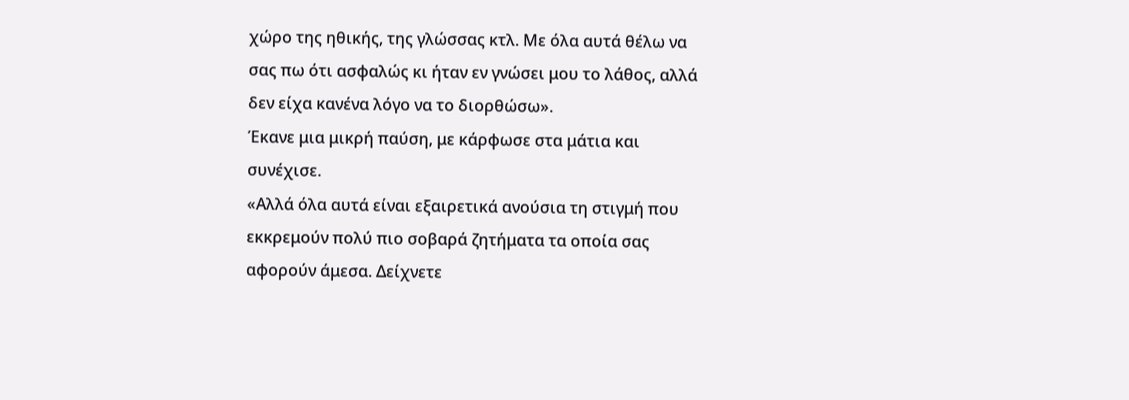χώρο της ηθικής, της γλώσσας κτλ. Με όλα αυτά θέλω να σας πω ότι ασφαλώς κι ήταν εν γνώσει μου το λάθος, αλλά δεν είχα κανένα λόγο να το διορθώσω».
Έκανε μια μικρή παύση, με κάρφωσε στα μάτια και συνέχισε.
«Αλλά όλα αυτά είναι εξαιρετικά ανούσια τη στιγμή που εκκρεμούν πολύ πιο σοβαρά ζητήματα τα οποία σας αφορούν άμεσα. Δείχνετε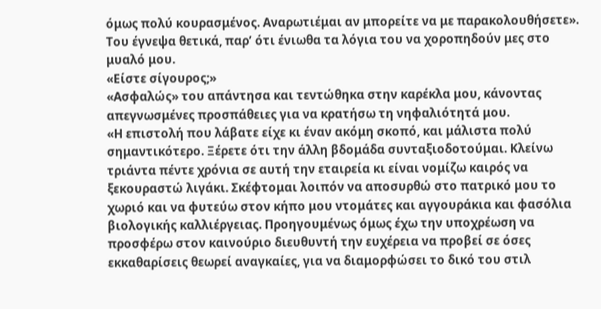όμως πολύ κουρασμένος. Αναρωτιέμαι αν μπορείτε να με παρακολουθήσετε».
Του έγνεψα θετικά, παρ’ ότι ένιωθα τα λόγια του να χοροπηδούν μες στο μυαλό μου.
«Είστε σίγουρος;»
«Ασφαλώς» του απάντησα και τεντώθηκα στην καρέκλα μου, κάνοντας απεγνωσμένες προσπάθειες για να κρατήσω τη νηφαλιότητά μου.
«Η επιστολή που λάβατε είχε κι έναν ακόμη σκοπό, και μάλιστα πολύ σημαντικότερο. Ξέρετε ότι την άλλη βδομάδα συνταξιοδοτούμαι. Κλείνω τριάντα πέντε χρόνια σε αυτή την εταιρεία κι είναι νομίζω καιρός να ξεκουραστώ λιγάκι. Σκέφτομαι λοιπόν να αποσυρθώ στο πατρικό μου το χωριό και να φυτεύω στον κήπο μου ντομάτες και αγγουράκια και φασόλια βιολογικής καλλιέργειας. Προηγουμένως όμως έχω την υποχρέωση να προσφέρω στον καινούριο διευθυντή την ευχέρεια να προβεί σε όσες εκκαθαρίσεις θεωρεί αναγκαίες, για να διαμορφώσει το δικό του στιλ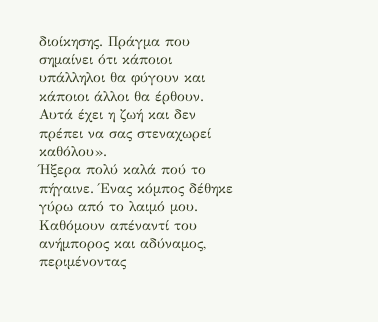διοίκησης. Πράγμα που σημαίνει ότι κάποιοι υπάλληλοι θα φύγουν και κάποιοι άλλοι θα έρθουν. Αυτά έχει η ζωή και δεν πρέπει να σας στεναχωρεί καθόλου».
Ήξερα πολύ καλά πού το πήγαινε. Ένας κόμπος δέθηκε γύρω από το λαιμό μου. Καθόμουν απέναντί του ανήμπορος και αδύναμος, περιμένοντας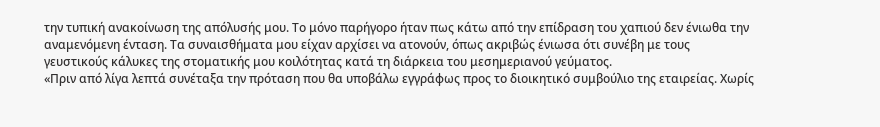την τυπική ανακοίνωση της απόλυσής μου. Το μόνο παρήγορο ήταν πως κάτω από την επίδραση του χαπιού δεν ένιωθα την αναμενόμενη ένταση. Τα συναισθήματα μου είχαν αρχίσει να ατονούν, όπως ακριβώς ένιωσα ότι συνέβη με τους γευστικούς κάλυκες της στοματικής μου κοιλότητας κατά τη διάρκεια του μεσημεριανού γεύματος.
«Πριν από λίγα λεπτά συνέταξα την πρόταση που θα υποβάλω εγγράφως προς το διοικητικό συμβούλιο της εταιρείας. Χωρίς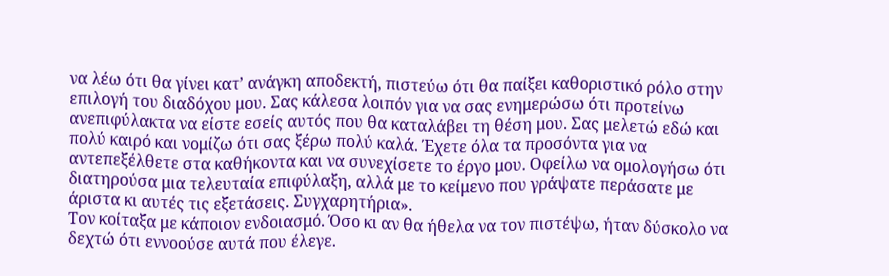να λέω ότι θα γίνει κατ’ ανάγκη αποδεκτή, πιστεύω ότι θα παίξει καθοριστικό ρόλο στην επιλογή του διαδόχου μου. Σας κάλεσα λοιπόν για να σας ενημερώσω ότι προτείνω ανεπιφύλακτα να είστε εσείς αυτός που θα καταλάβει τη θέση μου. Σας μελετώ εδώ και πολύ καιρό και νομίζω ότι σας ξέρω πολύ καλά. Έχετε όλα τα προσόντα για να αντεπεξέλθετε στα καθήκοντα και να συνεχίσετε το έργο μου. Οφείλω να ομολογήσω ότι διατηρούσα μια τελευταία επιφύλαξη, αλλά με το κείμενο που γράψατε περάσατε με άριστα κι αυτές τις εξετάσεις. Συγχαρητήρια».
Τον κοίταξα με κάποιον ενδοιασμό. Όσο κι αν θα ήθελα να τον πιστέψω, ήταν δύσκολο να δεχτώ ότι εννοούσε αυτά που έλεγε.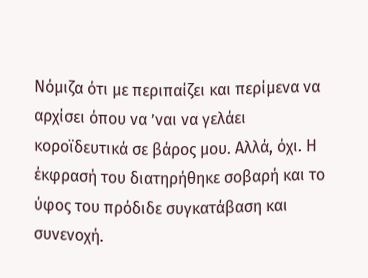Νόμιζα ότι με περιπαίζει και περίμενα να αρχίσει όπου να ’ναι να γελάει κοροϊδευτικά σε βάρος μου. Αλλά, όχι. Η έκφρασή του διατηρήθηκε σοβαρή και το ύφος του πρόδιδε συγκατάβαση και συνενοχή.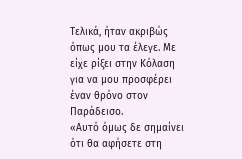Τελικά, ήταν ακριβώς όπως μου τα έλεγε. Με είχε ρίξει στην Κόλαση για να μου προσφέρει έναν θρόνο στον Παράδεισο.
«Αυτό όμως δε σημαίνει ότι θα αφήσετε στη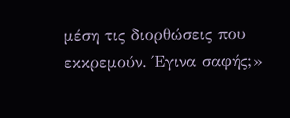μέση τις διορθώσεις που εκκρεμούν. Έγινα σαφής;»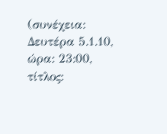(συνέχεια: Δευτέρα 5.1.10,
ώρα: 23:00,
τίτλος: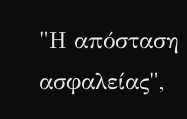"Η απόσταση ασφαλείας",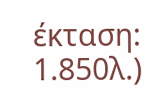έκταση: 1.850λ.)